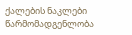ქალების ნაკლები წარმომადგენლობა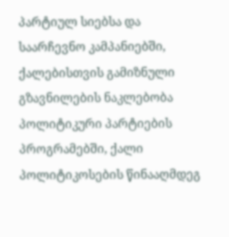პარტიულ სიებსა და საარჩევნო კამპანიებში, ქალებისთვის გამიზნული გზავნილების ნაკლებობა პოლიტიკური პარტიების პროგრამებში, ქალი პოლიტიკოსების წინააღმდეგ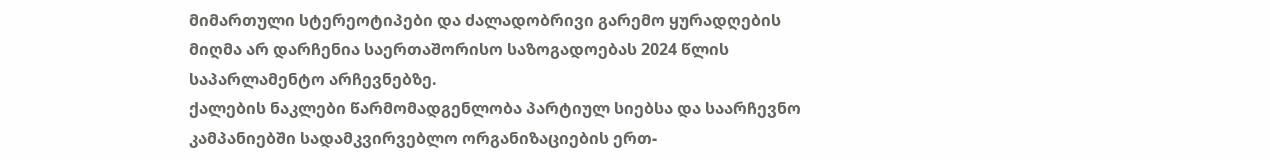მიმართული სტერეოტიპები და ძალადობრივი გარემო ყურადღების მიღმა არ დარჩენია საერთაშორისო საზოგადოებას 2024 წლის საპარლამენტო არჩევნებზე.
ქალების ნაკლები წარმომადგენლობა პარტიულ სიებსა და საარჩევნო კამპანიებში სადამკვირვებლო ორგანიზაციების ერთ-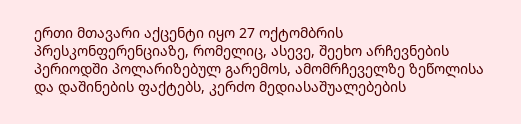ერთი მთავარი აქცენტი იყო 27 ოქტომბრის პრესკონფერენციაზე, რომელიც, ასევე, შეეხო არჩევნების პერიოდში პოლარიზებულ გარემოს, ამომრჩეველზე ზეწოლისა და დაშინების ფაქტებს, კერძო მედიასაშუალებების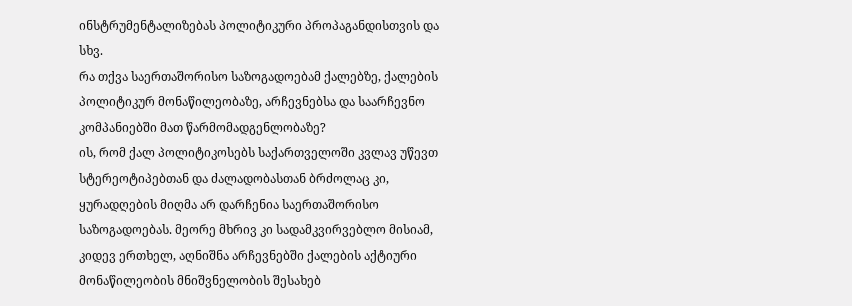ინსტრუმენტალიზებას პოლიტიკური პროპაგანდისთვის და სხვ.
რა თქვა საერთაშორისო საზოგადოებამ ქალებზე, ქალების პოლიტიკურ მონაწილეობაზე, არჩევნებსა და საარჩევნო კომპანიებში მათ წარმომადგენლობაზე?
ის, რომ ქალ პოლიტიკოსებს საქართველოში კვლავ უწევთ სტერეოტიპებთან და ძალადობასთან ბრძოლაც კი, ყურადღების მიღმა არ დარჩენია საერთაშორისო საზოგადოებას. მეორე მხრივ კი სადამკვირვებლო მისიამ, კიდევ ერთხელ, აღნიშნა არჩევნებში ქალების აქტიური მონაწილეობის მნიშვნელობის შესახებ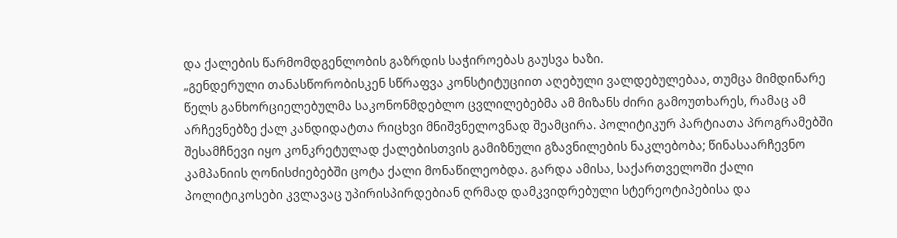და ქალების წარმომდგენლობის გაზრდის საჭიროებას გაუსვა ხაზი.
„გენდერული თანასწორობისკენ სწრაფვა კონსტიტუციით აღებული ვალდებულებაა, თუმცა მიმდინარე წელს განხორციელებულმა საკონონმდებლო ცვლილებებმა ამ მიზანს ძირი გამოუთხარეს, რამაც ამ არჩევნებზე ქალ კანდიდატთა რიცხვი მნიშვნელოვნად შეამცირა. პოლიტიკურ პარტიათა პროგრამებში შესამჩნევი იყო კონკრეტულად ქალებისთვის გამიზნული გზავნილების ნაკლებობა; წინასაარჩევნო კამპანიის ღონისძიებებში ცოტა ქალი მონაწილეობდა. გარდა ამისა, საქართველოში ქალი პოლიტიკოსები კვლავაც უპირისპირდებიან ღრმად დამკვიდრებული სტერეოტიპებისა და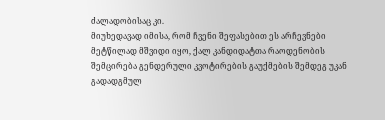ძალადობისაც კი.
მიუხედავად იმისა, რომ ჩვენი შეფასებით ეს არჩევნები მეტწილად მშვიდი იყო, ქალ კანდიდატთა რაოდენობის შემცირება გენდერული კვოტირების გაუქმების შემდეგ უკან გადადგმულ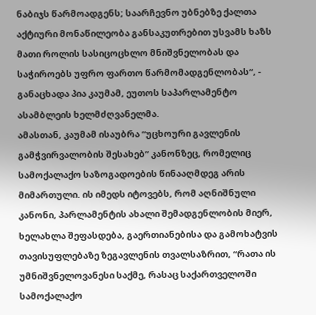ნაბიჯს წარმოადგენს; საარჩევნო უბნებზე ქალთა აქტიური მონაწილეობა განსაკუთრებით უსვამს ხაზს მათი როლის სასიცოცხლო მნიშვნელობას და საჭიროებს უფრო ფართო წარმომადგენლობას“, - განაცხადა პია კაუმამ, ეუთოს საპარლამენტო ასამბლეის ხელმძღვანელმა.
ამასთან, კაუმამ ისაუბრა “უცხოური გავლენის გამჭვირვალობის შესახებ” კანონზეც, რომელიც სამოქალაქო საზოგადოების წინააღმდეგ არის მიმართული. ის იმედს იტოვებს, რომ აღნიშნული კანონი, პარლამენტის ახალი შემადგენლობის მიერ, ხელახლა შეფასდება, გაერთიანებისა და გამოხატვის თავისუფლებაზე ზეგავლენის თვალსაზრით, “რათა ის უმნიშვნელოვანესი საქმე, რასაც საქართველოში სამოქალაქო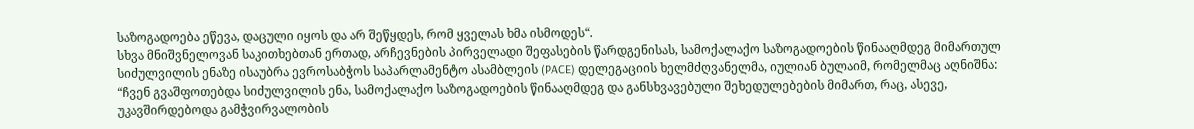საზოგადოება ეწევა, დაცული იყოს და არ შეწყდეს, რომ ყველას ხმა ისმოდეს“.
სხვა მნიშვნელოვან საკითხებთან ერთად, არჩევნების პირველადი შეფასების წარდგენისას, სამოქალაქო საზოგადოების წინააღმდეგ მიმართულ სიძულვილის ენაზე ისაუბრა ევროსაბჭოს საპარლამენტო ასამბლეის (PACE) დელეგაციის ხელმძღვანელმა, იულიან ბულაიმ, რომელმაც აღნიშნა: “ჩვენ გვაშფოთებდა სიძულვილის ენა, სამოქალაქო საზოგადოების წინააღმდეგ და განსხვავებული შეხედულებების მიმართ, რაც, ასევე, უკავშირდებოდა გამჭვირვალობის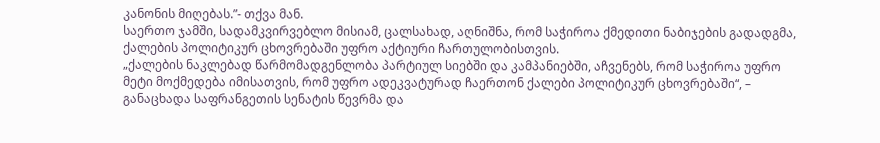კანონის მიღებას.”- თქვა მან.
საერთო ჯამში, სადამკვირვებლო მისიამ, ცალსახად, აღნიშნა, რომ საჭიროა ქმედითი ნაბიჯების გადადგმა, ქალების პოლიტიკურ ცხოვრებაში უფრო აქტიური ჩართულობისთვის.
„ქალების ნაკლებად წარმომადგენლობა პარტიულ სიებში და კამპანიებში, აჩვენებს, რომ საჭიროა უფრო მეტი მოქმედება იმისათვის, რომ უფრო ადეკვატურად ჩაერთონ ქალები პოლიტიკურ ცხოვრებაში“, – განაცხადა საფრანგეთის სენატის წევრმა და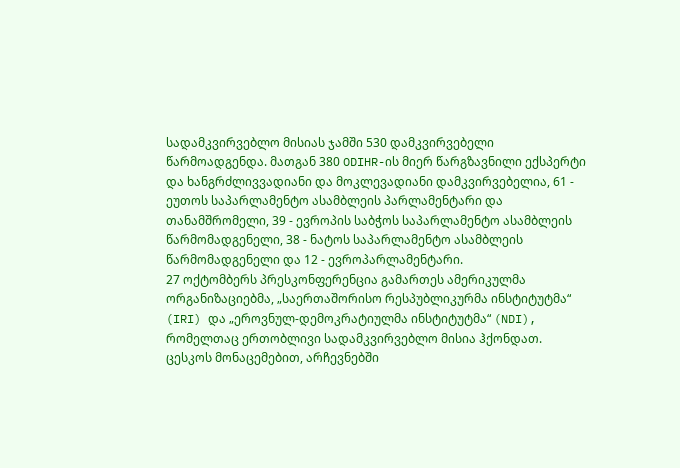სადამკვირვებლო მისიას ჯამში 530 დამკვირვებელი წარმოადგენდა. მათგან 380 ODIHR-ის მიერ წარგზავნილი ექსპერტი და ხანგრძლივვადიანი და მოკლევადიანი დამკვირვებელია, 61 - ეუთოს საპარლამენტო ასამბლეის პარლამენტარი და თანამშრომელი, 39 - ევროპის საბჭოს საპარლამენტო ასამბლეის წარმომადგენელი, 38 - ნატოს საპარლამენტო ასამბლეის წარმომადგენელი და 12 - ევროპარლამენტარი.
27 ოქტომბერს პრესკონფერენცია გამართეს ამერიკულმა ორგანიზაციებმა, „საერთაშორისო რესპუბლიკურმა ინსტიტუტმა“ (IRI) და „ეროვნულ-დემოკრატიულმა ინსტიტუტმა“ (NDI), რომელთაც ერთობლივი სადამკვირვებლო მისია ჰქონდათ.
ცესკოს მონაცემებით, არჩევნებში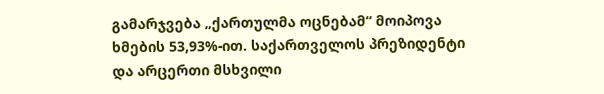გამარჯვება „ქართულმა ოცნებამ“ მოიპოვა ხმების 53,93%-ით. საქართველოს პრეზიდენტი და არცერთი მსხვილი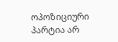ოპოზიციური პარტია არ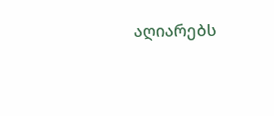აღიარებს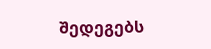შედეგებს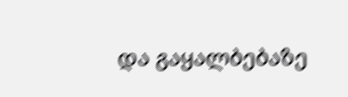და გაყალბებაზე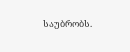საუბრობს.